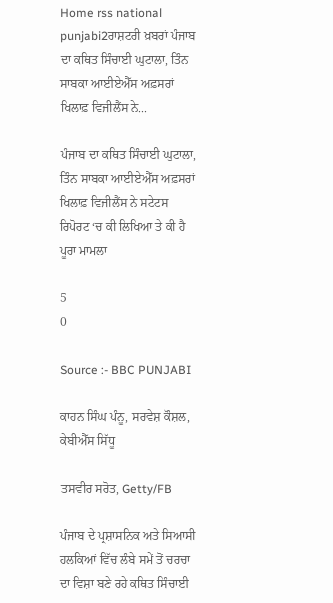Home rss national punjabi2ਰਾਸ਼ਟਰੀ ਖ਼ਬਰਾਂ ਪੰਜਾਬ ਦਾ ਕਥਿਤ ਸਿੰਚਾਈ ਘੁਟਾਲਾ, ਤਿੰਨ ਸਾਬਕਾ ਆਈਏਐੱਸ ਅਫ਼ਸਰਾਂ ਖਿਲਾਫ਼ ਵਿਜੀਲੈਂਸ ਨੇ...

ਪੰਜਾਬ ਦਾ ਕਥਿਤ ਸਿੰਚਾਈ ਘੁਟਾਲਾ, ਤਿੰਨ ਸਾਬਕਾ ਆਈਏਐੱਸ ਅਫ਼ਸਰਾਂ ਖਿਲਾਫ਼ ਵਿਜੀਲੈਂਸ ਨੇ ਸਟੇਟਸ ਰਿਪੋਰਟ ‘ਚ ਕੀ ਲਿਖਿਆ ਤੇ ਕੀ ਹੈ ਪੂਰਾ ਮਾਮਲਾ

5
0

Source :- BBC PUNJABI

ਕਾਹਨ ਸਿੰਘ ਪੰਨੂ, ਸਰਵੇਸ਼ ਕੌਸ਼ਲ, ਕੇਬੀਐੱਸ ਸਿੱਧੂ

ਤਸਵੀਰ ਸਰੋਤ, Getty/FB

ਪੰਜਾਬ ਦੇ ਪ੍ਰਸ਼ਾਸਨਿਕ ਅਤੇ ਸਿਆਸੀ ਹਲਕਿਆਂ ਵਿੱਚ ਲੰਬੇ ਸਮੇਂ ਤੋਂ ਚਰਚਾ ਦਾ ਵਿਸ਼ਾ ਬਣੇ ਰਹੇ ਕਥਿਤ ਸਿੰਚਾਈ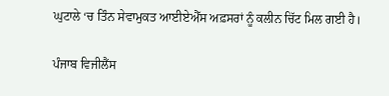ਘੁਟਾਲੇ ‘ਚ ਤਿੰਨ ਸੇਵਾਮੁਕਤ ਆਈਏਐੱਸ ਅਫ਼ਸਰਾਂ ਨੂੰ ਕਲੀਨ ਚਿੱਟ ਮਿਲ ਗਈ ਹੈ।

ਪੰਜਾਬ ਵਿਜੀਲੈਂਸ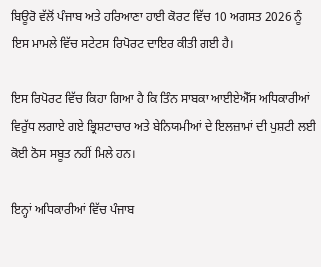ਬਿਊਰੋ ਵੱਲੋਂ ਪੰਜਾਬ ਅਤੇ ਹਰਿਆਣਾ ਹਾਈ ਕੋਰਟ ਵਿੱਚ 10 ਅਗਸਤ 2026 ਨੂੰ ਇਸ ਮਾਮਲੇ ਵਿੱਚ ਸਟੇਟਸ ਰਿਪੋਰਟ ਦਾਇਰ ਕੀਤੀ ਗਈ ਹੈ।

ਇਸ ਰਿਪੋਰਟ ਵਿੱਚ ਕਿਹਾ ਗਿਆ ਹੈ ਕਿ ਤਿੰਨ ਸਾਬਕਾ ਆਈਏਐੱਸ ਅਧਿਕਾਰੀਆਂ ਵਿਰੁੱਧ ਲਗਾਏ ਗਏ ਭ੍ਰਿਸ਼ਟਾਚਾਰ ਅਤੇ ਬੇਨਿਯਮੀਆਂ ਦੇ ਇਲਜ਼ਾਮਾਂ ਦੀ ਪੁਸ਼ਟੀ ਲਈ ਕੋਈ ਠੋਸ ਸਬੂਤ ਨਹੀਂ ਮਿਲੇ ਹਨ।

ਇਨ੍ਹਾਂ ਅਧਿਕਾਰੀਆਂ ਵਿੱਚ ਪੰਜਾਬ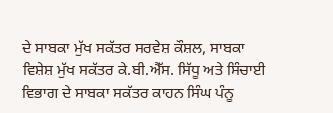ਦੇ ਸਾਬਕਾ ਮੁੱਖ ਸਕੱਤਰ ਸਰਵੇਸ਼ ਕੌਸ਼ਲ, ਸਾਬਕਾ ਵਿਸ਼ੇਸ਼ ਮੁੱਖ ਸਕੱਤਰ ਕੇ.ਬੀ.ਐੱਸ. ਸਿੱਧੂ ਅਤੇ ਸਿੰਚਾਈ ਵਿਭਾਗ ਦੇ ਸਾਬਕਾ ਸਕੱਤਰ ਕਾਹਨ ਸਿੰਘ ਪੰਨੂ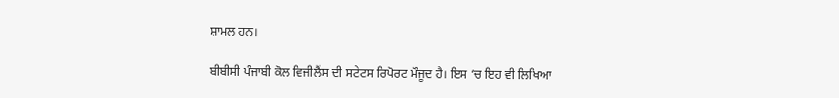ਸ਼ਾਮਲ ਹਨ।

ਬੀਬੀਸੀ ਪੰਜਾਬੀ ਕੋਲ ਵਿਜੀਲੈਂਸ ਦੀ ਸਟੇਟਸ ਰਿਪੋਰਟ ਮੌਜੂਦ ਹੈ। ਇਸ ‘ਚ ਇਹ ਵੀ ਲਿਖਿਆ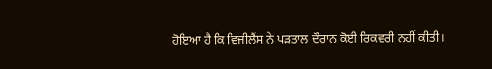ਹੋਇਆ ਹੈ ਕਿ ਵਿਜੀਲੈਂਸ ਨੇ ਪੜਤਾਲ ਦੌਰਾਨ ਕੋਈ ਰਿਕਵਰੀ ਨਹੀਂ ਕੀਤੀ।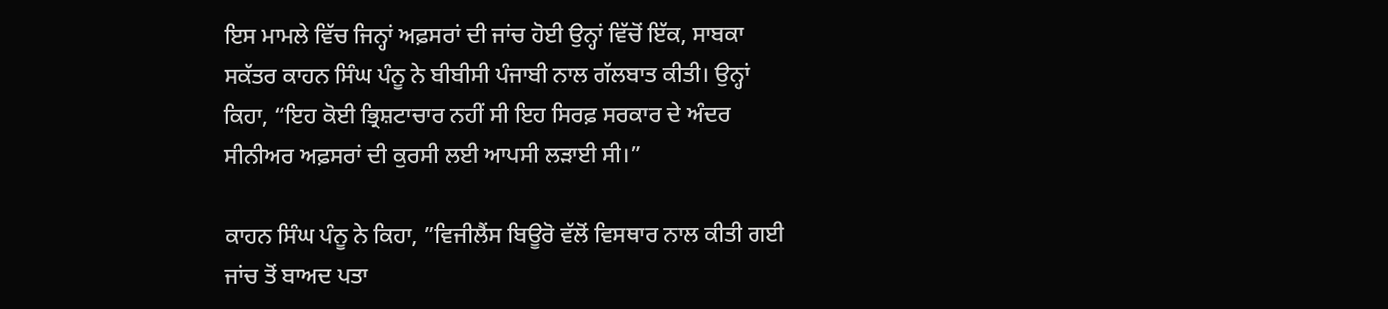ਇਸ ਮਾਮਲੇ ਵਿੱਚ ਜਿਨ੍ਹਾਂ ਅਫ਼ਸਰਾਂ ਦੀ ਜਾਂਚ ਹੋਈ ਉਨ੍ਹਾਂ ਵਿੱਚੋਂ ਇੱਕ, ਸਾਬਕਾ ਸਕੱਤਰ ਕਾਹਨ ਸਿੰਘ ਪੰਨੂ ਨੇ ਬੀਬੀਸੀ ਪੰਜਾਬੀ ਨਾਲ ਗੱਲਬਾਤ ਕੀਤੀ। ਉਨ੍ਹਾਂ ਕਿਹਾ, “ਇਹ ਕੋਈ ਭ੍ਰਿਸ਼ਟਾਚਾਰ ਨਹੀਂ ਸੀ ਇਹ ਸਿਰਫ਼ ਸਰਕਾਰ ਦੇ ਅੰਦਰ ਸੀਨੀਅਰ ਅਫ਼ਸਰਾਂ ਦੀ ਕੁਰਸੀ ਲਈ ਆਪਸੀ ਲੜਾਈ ਸੀ।”

ਕਾਹਨ ਸਿੰਘ ਪੰਨੂ ਨੇ ਕਿਹਾ, ”ਵਿਜੀਲੈਂਸ ਬਿਊਰੋ ਵੱਲੋਂ ਵਿਸਥਾਰ ਨਾਲ ਕੀਤੀ ਗਈ ਜਾਂਚ ਤੋਂ ਬਾਅਦ ਪਤਾ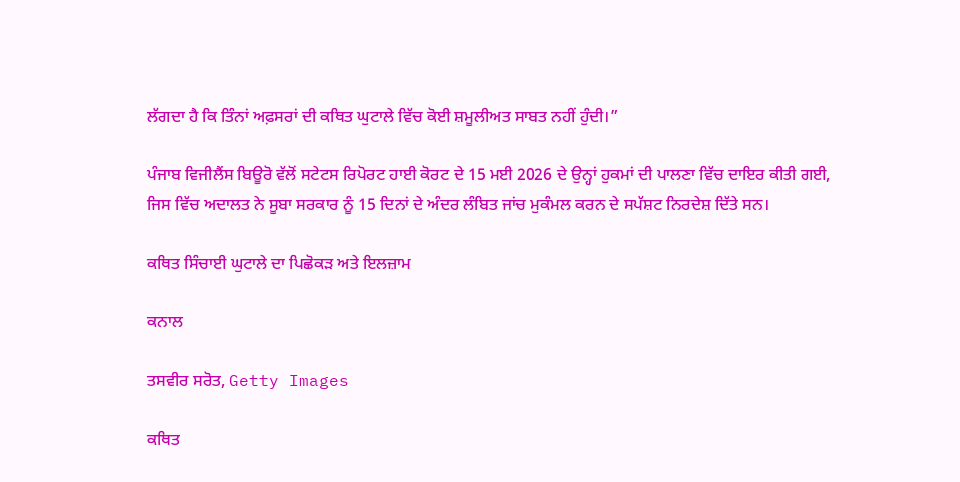ਲੱਗਦਾ ਹੈ ਕਿ ਤਿੰਨਾਂ ਅਫ਼ਸਰਾਂ ਦੀ ਕਥਿਤ ਘੁਟਾਲੇ ਵਿੱਚ ਕੋਈ ਸ਼ਮੂਲੀਅਤ ਸਾਬਤ ਨਹੀਂ ਹੁੰਦੀ।”

ਪੰਜਾਬ ਵਿਜੀਲੈਂਸ ਬਿਊਰੋ ਵੱਲੋਂ ਸਟੇਟਸ ਰਿਪੋਰਟ ਹਾਈ ਕੋਰਟ ਦੇ 15 ਮਈ 2026 ਦੇ ਉਨ੍ਹਾਂ ਹੁਕਮਾਂ ਦੀ ਪਾਲਣਾ ਵਿੱਚ ਦਾਇਰ ਕੀਤੀ ਗਈ, ਜਿਸ ਵਿੱਚ ਅਦਾਲਤ ਨੇ ਸੂਬਾ ਸਰਕਾਰ ਨੂੰ 15 ਦਿਨਾਂ ਦੇ ਅੰਦਰ ਲੰਬਿਤ ਜਾਂਚ ਮੁਕੰਮਲ ਕਰਨ ਦੇ ਸਪੱਸ਼ਟ ਨਿਰਦੇਸ਼ ਦਿੱਤੇ ਸਨ।

ਕਥਿਤ ਸਿੰਚਾਈ ਘੁਟਾਲੇ ਦਾ ਪਿਛੋਕੜ ਅਤੇ ਇਲਜ਼ਾਮ

ਕਨਾਲ

ਤਸਵੀਰ ਸਰੋਤ, Getty Images

ਕਥਿਤ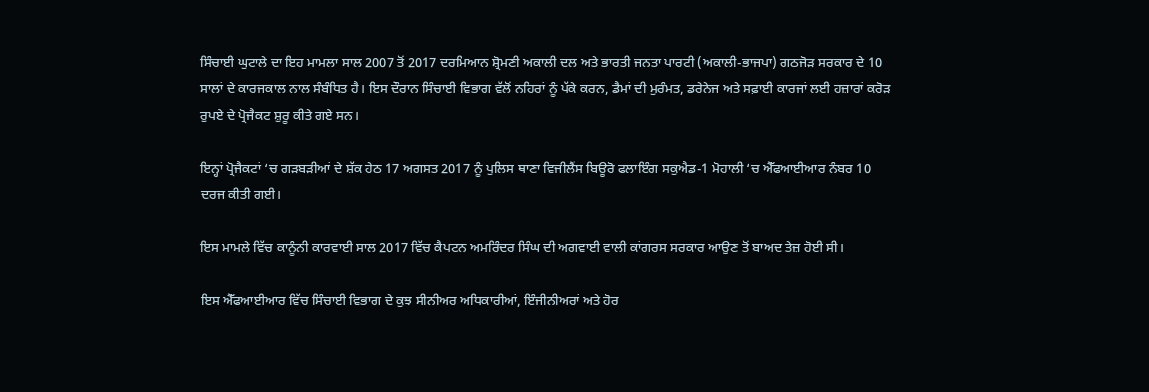ਸਿੰਚਾਈ ਘੁਟਾਲੇ ਦਾ ਇਹ ਮਾਮਲਾ ਸਾਲ 2007 ਤੋਂ 2017 ਦਰਮਿਆਨ ਸ਼੍ਰੋਮਣੀ ਅਕਾਲੀ ਦਲ ਅਤੇ ਭਾਰਤੀ ਜਨਤਾ ਪਾਰਟੀ (ਅਕਾਲੀ-ਭਾਜਪਾ) ਗਠਜੋੜ ਸਰਕਾਰ ਦੇ 10 ਸਾਲਾਂ ਦੇ ਕਾਰਜਕਾਲ ਨਾਲ ਸੰਬੰਧਿਤ ਹੈ। ਇਸ ਦੌਰਾਨ ਸਿੰਚਾਈ ਵਿਭਾਗ ਵੱਲੋਂ ਨਹਿਰਾਂ ਨੂੰ ਪੱਕੇ ਕਰਨ, ਡੈਮਾਂ ਦੀ ਮੁਰੰਮਤ, ਡਰੇਨੇਜ ਅਤੇ ਸਫ਼ਾਈ ਕਾਰਜਾਂ ਲਈ ਹਜ਼ਾਰਾਂ ਕਰੋੜ ਰੁਪਏ ਦੇ ਪ੍ਰੋਜੈਕਟ ਸ਼ੁਰੂ ਕੀਤੇ ਗਏ ਸਨ।

ਇਨ੍ਹਾਂ ਪ੍ਰੋਜੈਕਟਾਂ ‘ਚ ਗੜਬੜੀਆਂ ਦੇ ਸ਼ੱਕ ਹੇਠ 17 ਅਗਸਤ 2017 ਨੂੰ ਪੁਲਿਸ ਥਾਣਾ ਵਿਜੀਲੈਂਸ ਬਿਊਰੋ ਫਲਾਇੰਗ ਸਕੁਐਡ-1 ਮੋਹਾਲੀ ‘ਚ ਐੱਫਆਈਆਰ ਨੰਬਰ 10 ਦਰਜ ਕੀਤੀ ਗਈ।

ਇਸ ਮਾਮਲੇ ਵਿੱਚ ਕਾਨੂੰਨੀ ਕਾਰਵਾਈ ਸਾਲ 2017 ਵਿੱਚ ਕੈਪਟਨ ਅਮਰਿੰਦਰ ਸਿੰਘ ਦੀ ਅਗਵਾਈ ਵਾਲੀ ਕਾਂਗਰਸ ਸਰਕਾਰ ਆਉਣ ਤੋਂ ਬਾਅਦ ਤੇਜ਼ ਹੋਈ ਸੀ।

ਇਸ ਐੱਫਆਈਆਰ ਵਿੱਚ ਸਿੰਚਾਈ ਵਿਭਾਗ ਦੇ ਕੁਝ ਸੀਨੀਅਰ ਅਧਿਕਾਰੀਆਂ, ਇੰਜੀਨੀਅਰਾਂ ਅਤੇ ਹੋਰ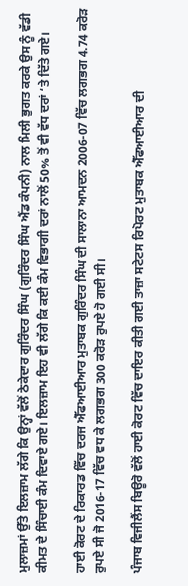ਮੁਲਾਜ਼ਮਾਂ ਉੱਤੇ ਇਲਜ਼ਾਮ ਲੱਗੇ ਕਿ ਉਨ੍ਹਾਂ ਵੱਲੋਂ ਠੇਕੇਦਾਰ ਗੁਰਿੰਦਰ ਸਿੰਘ (ਗੁਰਿੰਦਰ ਸਿੰਘ ਐਂਡ ਕੰਪਨੀ) ਨਾਲ ਮਿਲੀ ਭੁਗਤ ਕਰਕੇ ਉਸ ਨੂੰ ਵੱਡੀ ਕੀਮਤ ਦੇ ਸਿੰਚਾਈ ਕੰਮ ਦਿਵਾਏ ਗਏ। ਇਲਜ਼ਾਮ ਇਹ ਵੀ ਲੱਗੇ ਕਿ ਕਈ ਕੰਮ ਵਿਭਾਗੀ ਦਰਾਂ ਨਾਲੋਂ 50% ਤੋਂ ਵੀ ਵੱਧ ਦਰਾਂ ‘ਤੇ ਦਿੱਤੇ ਗਏ।

ਹਾਈ ਕੋਰਟ ਦੇ ਰਿਕਾਰਡ ਵਿੱਚ ਦਰਜ ਐੱਫਆਈਆਰ ਮੁਤਾਬਕ ਗੁਰਿੰਦਰ ਸਿੰਘ ਦੀ ਸਾਲਾਨਾ ਆਮਦਨ 2006-07 ਵਿੱਚ ਲਗਭਗ 4.74 ਕਰੋੜ ਰੁਪਏ ਸੀ ਜੋ 2016-17 ਵਿੱਚ ਵਧ ਕੇ ਲਗਭਗ 300 ਕਰੋੜ ਰੁਪਏ ਹੋ ਗਈ ਸੀ।

ਪੰਜਾਬ ਵਿਜੀਲੈਂਸ ਬਿਊਰੋ ਵੱਲੋਂ ਹਾਈ ਕੋਰਟ ਵਿੱਚ ਦਾਇਰ ਕੀਤੀ ਗਈ ਤਾਜ਼ਾ ਸਟੇਟਸ ਰਿਪੋਰਟ ਮੁਤਾਬਕ ਐੱਫਆਈਆਰ ਦੀ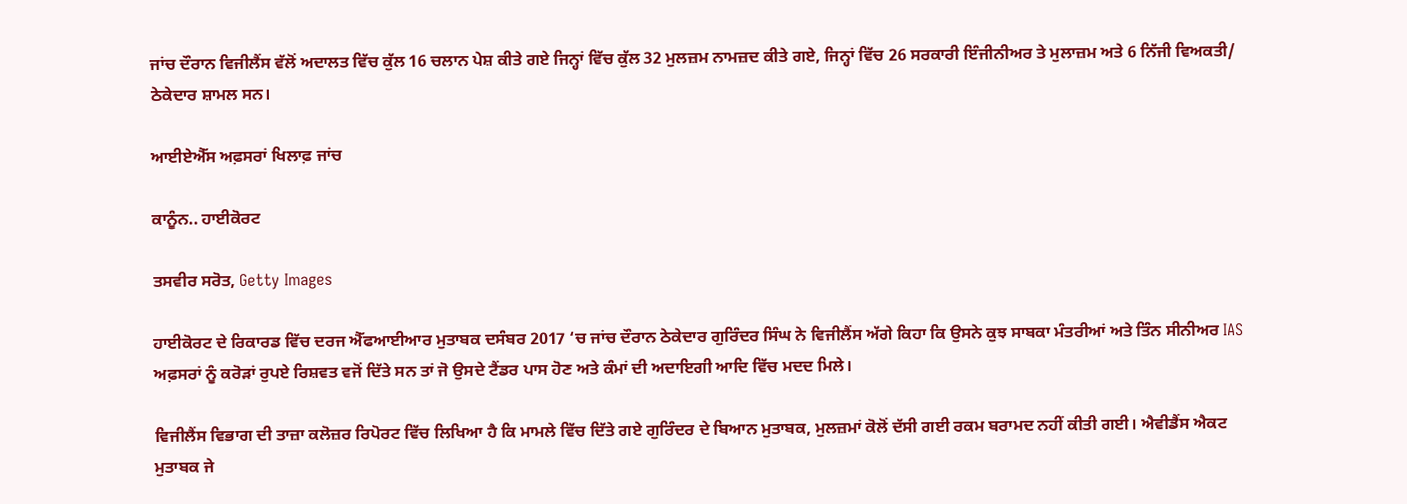ਜਾਂਚ ਦੌਰਾਨ ਵਿਜੀਲੈਂਸ ਵੱਲੋਂ ਅਦਾਲਤ ਵਿੱਚ ਕੁੱਲ 16 ਚਲਾਨ ਪੇਸ਼ ਕੀਤੇ ਗਏ ਜਿਨ੍ਹਾਂ ਵਿੱਚ ਕੁੱਲ 32 ਮੁਲਜ਼ਮ ਨਾਮਜ਼ਦ ਕੀਤੇ ਗਏ, ਜਿਨ੍ਹਾਂ ਵਿੱਚ 26 ਸਰਕਾਰੀ ਇੰਜੀਨੀਅਰ ਤੇ ਮੁਲਾਜ਼ਮ ਅਤੇ 6 ਨਿੱਜੀ ਵਿਅਕਤੀ/ ਠੇਕੇਦਾਰ ਸ਼ਾਮਲ ਸਨ।

ਆਈਏਐੱਸ ਅਫ਼ਸਰਾਂ ਖਿਲਾਫ਼ ਜਾਂਚ

ਕਾਨੂੰਨ.. ਹਾਈਕੋਰਟ

ਤਸਵੀਰ ਸਰੋਤ, Getty Images

ਹਾਈਕੋਰਟ ਦੇ ਰਿਕਾਰਡ ਵਿੱਚ ਦਰਜ ਐੱਫਆਈਆਰ ਮੁਤਾਬਕ ਦਸੰਬਰ 2017 ‘ਚ ਜਾਂਚ ਦੌਰਾਨ ਠੇਕੇਦਾਰ ਗੁਰਿੰਦਰ ਸਿੰਘ ਨੇ ਵਿਜੀਲੈਂਸ ਅੱਗੇ ਕਿਹਾ ਕਿ ਉਸਨੇ ਕੁਝ ਸਾਬਕਾ ਮੰਤਰੀਆਂ ਅਤੇ ਤਿੰਨ ਸੀਨੀਅਰ IAS ਅਫ਼ਸਰਾਂ ਨੂੰ ਕਰੋੜਾਂ ਰੁਪਏ ਰਿਸ਼ਵਤ ਵਜੋਂ ਦਿੱਤੇ ਸਨ ਤਾਂ ਜੋ ਉਸਦੇ ਟੈਂਡਰ ਪਾਸ ਹੋਣ ਅਤੇ ਕੰਮਾਂ ਦੀ ਅਦਾਇਗੀ ਆਦਿ ਵਿੱਚ ਮਦਦ ਮਿਲੇ।

ਵਿਜੀਲੈਂਸ ਵਿਭਾਗ ਦੀ ਤਾਜ਼ਾ ਕਲੋਜ਼ਰ ਰਿਪੋਰਟ ਵਿੱਚ ਲਿਖਿਆ ਹੈ ਕਿ ਮਾਮਲੇ ਵਿੱਚ ਦਿੱਤੇ ਗਏ ਗੁਰਿੰਦਰ ਦੇ ਬਿਆਨ ਮੁਤਾਬਕ, ਮੁਲਜ਼ਮਾਂ ਕੋਲੋਂ ਦੱਸੀ ਗਈ ਰਕਮ ਬਰਾਮਦ ਨਹੀਂ ਕੀਤੀ ਗਈ। ਐਵੀਡੈਂਸ ਐਕਟ ਮੁਤਾਬਕ ਜੇ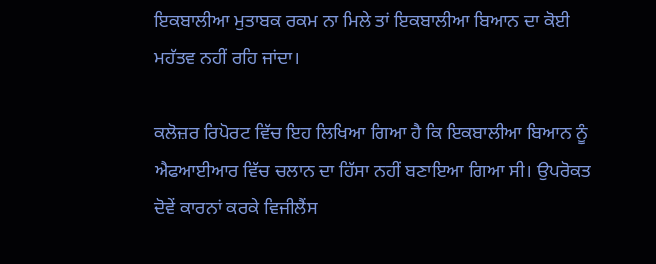ਇਕਬਾਲੀਆ ਮੁਤਾਬਕ ਰਕਮ ਨਾ ਮਿਲੇ ਤਾਂ ਇਕਬਾਲੀਆ ਬਿਆਨ ਦਾ ਕੋਈ ਮਹੱਤਵ ਨਹੀਂ ਰਹਿ ਜਾਂਦਾ।

ਕਲੋਜ਼ਰ ਰਿਪੋਰਟ ਵਿੱਚ ਇਹ ਲਿਖਿਆ ਗਿਆ ਹੈ ਕਿ ਇਕਬਾਲੀਆ ਬਿਆਨ ਨੂੰ ਐਫਆਈਆਰ ਵਿੱਚ ਚਲਾਨ ਦਾ ਹਿੱਸਾ ਨਹੀਂ ਬਣਾਇਆ ਗਿਆ ਸੀ। ਉਪਰੋਕਤ ਦੋਵੇਂ ਕਾਰਨਾਂ ਕਰਕੇ ਵਿਜੀਲੈਂਸ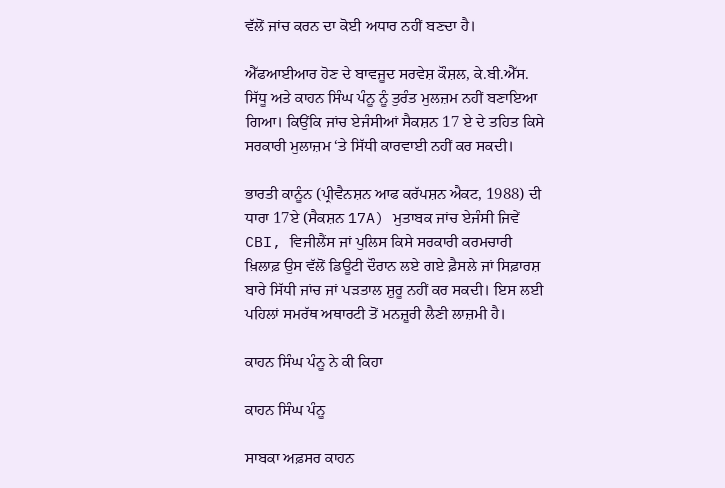ਵੱਲੋਂ ਜਾਂਚ ਕਰਨ ਦਾ ਕੋਈ ਅਧਾਰ ਨਹੀਂ ਬਣਦਾ ਹੈ।

ਐੱਫਆਈਆਰ ਹੋਣ ਦੇ ਬਾਵਜੂਦ ਸਰਵੇਸ਼ ਕੌਸ਼ਲ, ਕੇ.ਬੀ.ਐੱਸ. ਸਿੱਧੂ ਅਤੇ ਕਾਹਨ ਸਿੰਘ ਪੰਨੂ ਨੂੰ ਤੁਰੰਤ ਮੁਲਜ਼ਮ ਨਹੀਂ ਬਣਾਇਆ ਗਿਆ। ਕਿਉਂਕਿ ਜਾਂਚ ਏਜੰਸੀਆਂ ਸੈਕਸ਼ਨ 17 ਏ ਦੇ ਤਹਿਤ ਕਿਸੇ ਸਰਕਾਰੀ ਮੁਲਾਜ਼ਮ ‘ਤੇ ਸਿੱਧੀ ਕਾਰਵਾਈ ਨਹੀਂ ਕਰ ਸਕਦੀ।

ਭਾਰਤੀ ਕਾਨੂੰਨ (ਪ੍ਰੀਵੈਨਸ਼ਨ ਆਫ ਕਰੱਪਸ਼ਨ ਐਕਟ, 1988) ਦੀ ਧਾਰਾ 17ਏ (ਸੈਕਸ਼ਨ 17A) ਮੁਤਾਬਕ ਜਾਂਚ ਏਜੰਸੀ ਜਿਵੇਂ CBI, ਵਿਜੀਲੈਂਸ ਜਾਂ ਪੁਲਿਸ ਕਿਸੇ ਸਰਕਾਰੀ ਕਰਮਚਾਰੀ ਖ਼ਿਲਾਫ਼ ਉਸ ਵੱਲੋਂ ਡਿਊਟੀ ਦੌਰਾਨ ਲਏ ਗਏ ਫ਼ੈਸਲੇ ਜਾਂ ਸਿਫ਼ਾਰਸ਼ ਬਾਰੇ ਸਿੱਧੀ ਜਾਂਚ ਜਾਂ ਪੜਤਾਲ ਸ਼ੁਰੂ ਨਹੀਂ ਕਰ ਸਕਦੀ। ਇਸ ਲਈ ਪਹਿਲਾਂ ਸਮਰੱਥ ਅਥਾਰਟੀ ਤੋਂ ਮਨਜ਼ੂਰੀ ਲੈਣੀ ਲਾਜ਼ਮੀ ਹੈ।

ਕਾਹਨ ਸਿੰਘ ਪੰਨੂ ਨੇ ਕੀ ਕਿਹਾ

ਕਾਹਨ ਸਿੰਘ ਪੰਨੂ

ਸਾਬਕਾ ਅਫ਼ਸਰ ਕਾਹਨ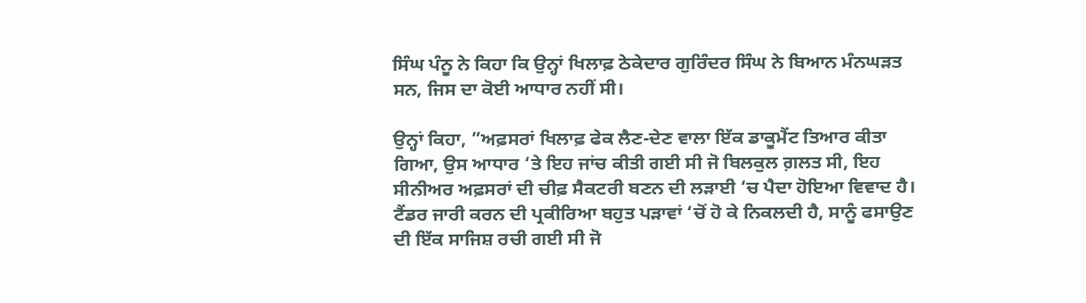ਸਿੰਘ ਪੰਨੂ ਨੇ ਕਿਹਾ ਕਿ ਉਨ੍ਹਾਂ ਖਿਲਾਫ਼ ਠੇਕੇਦਾਰ ਗੁਰਿੰਦਰ ਸਿੰਘ ਨੇ ਬਿਆਨ ਮੰਨਘੜਤ ਸਨ, ਜਿਸ ਦਾ ਕੋਈ ਆਧਾਰ ਨਹੀਂ ਸੀ।

ਉਨ੍ਹਾਂ ਕਿਹਾ, ”ਅਫ਼ਸਰਾਂ ਖਿਲਾਫ਼ ਫੇਕ ਲੈਣ-ਦੇਣ ਵਾਲਾ ਇੱਕ ਡਾਕੂਮੈਂਟ ਤਿਆਰ ਕੀਤਾ ਗਿਆ, ਉਸ ਆਧਾਰ ‘ਤੇ ਇਹ ਜਾਂਚ ਕੀਤੀ ਗਈ ਸੀ ਜੋ ਬਿਲਕੁਲ ਗ਼ਲਤ ਸੀ, ਇਹ ਸੀਨੀਅਰ ਅਫ਼ਸਰਾਂ ਦੀ ਚੀਫ਼ ਸੈਕਟਰੀ ਬਣਨ ਦੀ ਲੜਾਈ ‘ਚ ਪੈਦਾ ਹੋਇਆ ਵਿਵਾਦ ਹੈ। ਟੈਂਡਰ ਜਾਰੀ ਕਰਨ ਦੀ ਪ੍ਰਕੀਰਿਆ ਬਹੁਤ ਪੜਾਵਾਂ ‘ਚੋਂ ਹੋ ਕੇ ਨਿਕਲਦੀ ਹੈ, ਸਾਨੂੰ ਫਸਾਉਣ ਦੀ ਇੱਕ ਸਾਜਿਸ਼ ਰਚੀ ਗਈ ਸੀ ਜੋ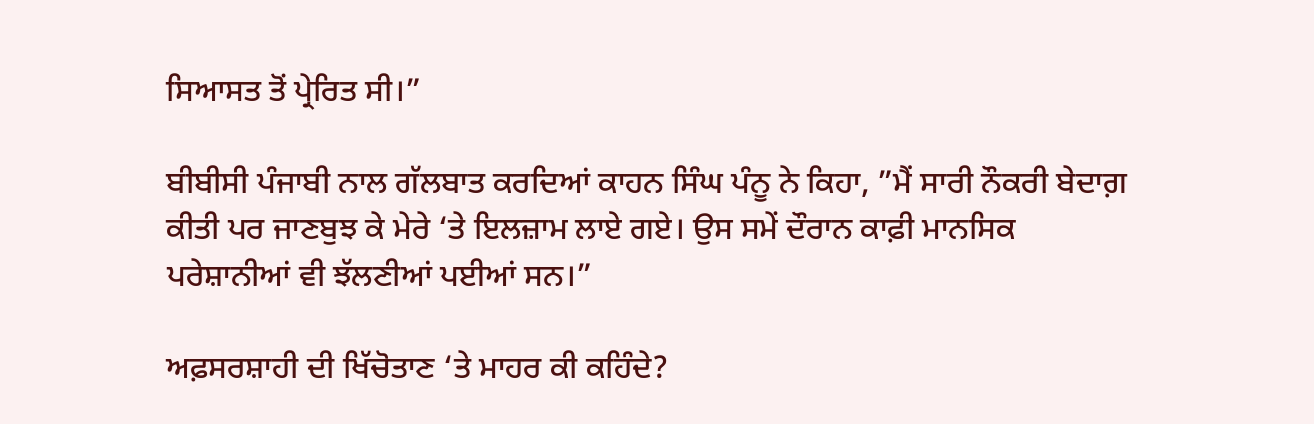ਸਿਆਸਤ ਤੋਂ ਪ੍ਰੇਰਿਤ ਸੀ।”

ਬੀਬੀਸੀ ਪੰਜਾਬੀ ਨਾਲ ਗੱਲਬਾਤ ਕਰਦਿਆਂ ਕਾਹਨ ਸਿੰਘ ਪੰਨੂ ਨੇ ਕਿਹਾ, ”ਮੈਂ ਸਾਰੀ ਨੌਕਰੀ ਬੇਦਾਗ਼ ਕੀਤੀ ਪਰ ਜਾਣਬੁਝ ਕੇ ਮੇਰੇ ‘ਤੇ ਇਲਜ਼ਾਮ ਲਾਏ ਗਏ। ਉਸ ਸਮੇਂ ਦੌਰਾਨ ਕਾਫ਼ੀ ਮਾਨਸਿਕ ਪਰੇਸ਼ਾਨੀਆਂ ਵੀ ਝੱਲਣੀਆਂ ਪਈਆਂ ਸਨ।”

ਅਫ਼ਸਰਸ਼ਾਹੀ ਦੀ ਖਿੱਚੋਤਾਣ ‘ਤੇ ਮਾਹਰ ਕੀ ਕਹਿੰਦੇ?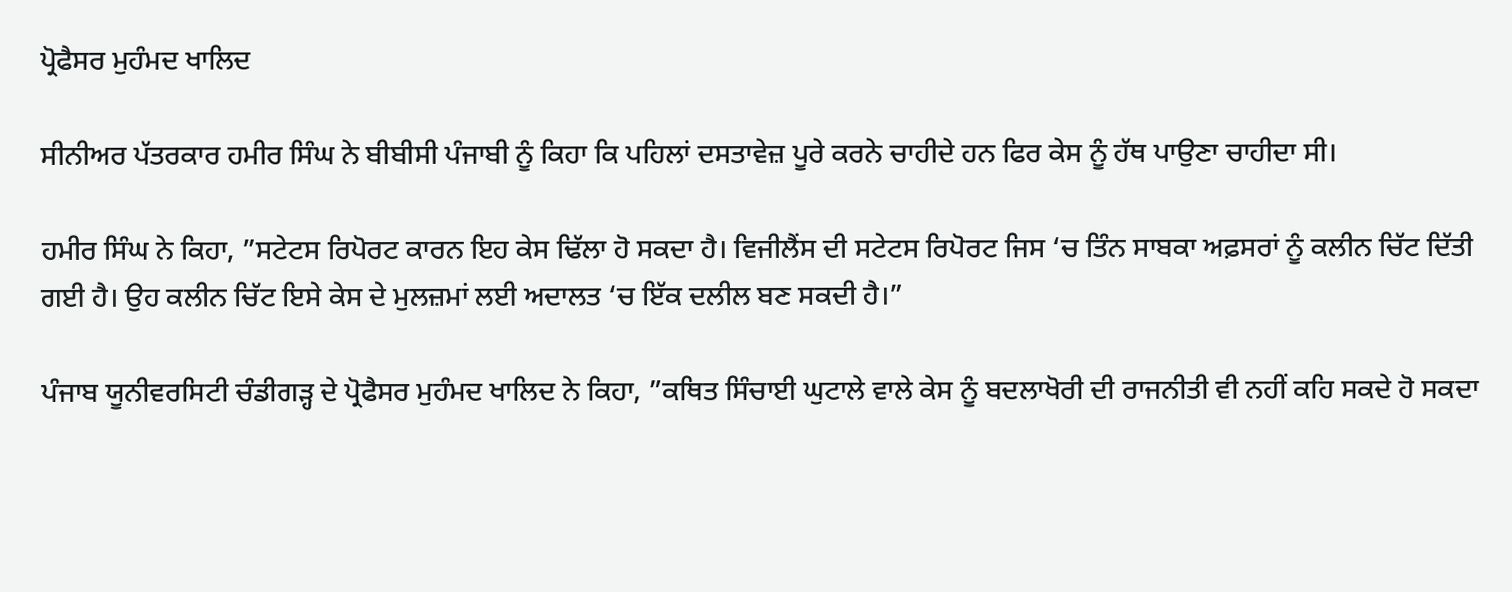ਪ੍ਰੋਫੈਸਰ ਮੁਹੰਮਦ ਖਾਲਿਦ

ਸੀਨੀਅਰ ਪੱਤਰਕਾਰ ਹਮੀਰ ਸਿੰਘ ਨੇ ਬੀਬੀਸੀ ਪੰਜਾਬੀ ਨੂੰ ਕਿਹਾ ਕਿ ਪਹਿਲਾਂ ਦਸਤਾਵੇਜ਼ ਪੂਰੇ ਕਰਨੇ ਚਾਹੀਦੇ ਹਨ ਫਿਰ ਕੇਸ ਨੂੰ ਹੱਥ ਪਾਉਣਾ ਚਾਹੀਦਾ ਸੀ।

ਹਮੀਰ ਸਿੰਘ ਨੇ ਕਿਹਾ, ”ਸਟੇਟਸ ਰਿਪੋਰਟ ਕਾਰਨ ਇਹ ਕੇਸ ਢਿੱਲਾ ਹੋ ਸਕਦਾ ਹੈ। ਵਿਜੀਲੈਂਸ ਦੀ ਸਟੇਟਸ ਰਿਪੋਰਟ ਜਿਸ ‘ਚ ਤਿੰਨ ਸਾਬਕਾ ਅਫ਼ਸਰਾਂ ਨੂੰ ਕਲੀਨ ਚਿੱਟ ਦਿੱਤੀ ਗਈ ਹੈ। ਉਹ ਕਲੀਨ ਚਿੱਟ ਇਸੇ ਕੇਸ ਦੇ ਮੁਲਜ਼ਮਾਂ ਲਈ ਅਦਾਲਤ ‘ਚ ਇੱਕ ਦਲੀਲ ਬਣ ਸਕਦੀ ਹੈ।”

ਪੰਜਾਬ ਯੂਨੀਵਰਸਿਟੀ ਚੰਡੀਗੜ੍ਹ ਦੇ ਪ੍ਰੋਫੈਸਰ ਮੁਹੰਮਦ ਖਾਲਿਦ ਨੇ ਕਿਹਾ, ”ਕਥਿਤ ਸਿੰਚਾਈ ਘੁਟਾਲੇ ਵਾਲੇ ਕੇਸ ਨੂੰ ਬਦਲਾਖੋਰੀ ਦੀ ਰਾਜਨੀਤੀ ਵੀ ਨਹੀਂ ਕਹਿ ਸਕਦੇ ਹੋ ਸਕਦਾ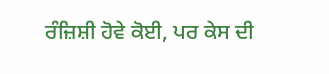ਰੰਜ਼ਿਸ਼ੀ ਹੋਵੇ ਕੋਈ, ਪਰ ਕੇਸ ਦੀ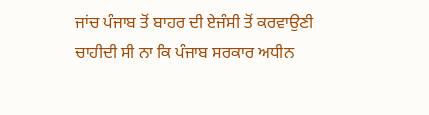ਜਾਂਚ ਪੰਜਾਬ ਤੋਂ ਬਾਹਰ ਦੀ ਏਜੰਸੀ ਤੋਂ ਕਰਵਾਉਣੀ ਚਾਹੀਦੀ ਸੀ ਨਾ ਕਿ ਪੰਜਾਬ ਸਰਕਾਰ ਅਧੀਨ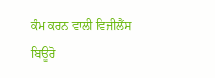ਕੰਮ ਕਰਨ ਵਾਲੀ ਵਿਜੀਲੈਂਸ ਬਿਊਰੋ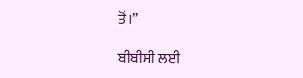ਤੋਂ।”

ਬੀਬੀਸੀ ਲਈ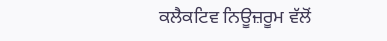ਕਲੈਕਟਿਵ ਨਿਊਜ਼ਰੂਮ ਵੱਲੋਂ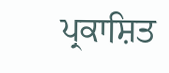ਪ੍ਰਕਾਸ਼ਿਤ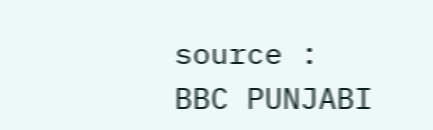source : BBC PUNJABI